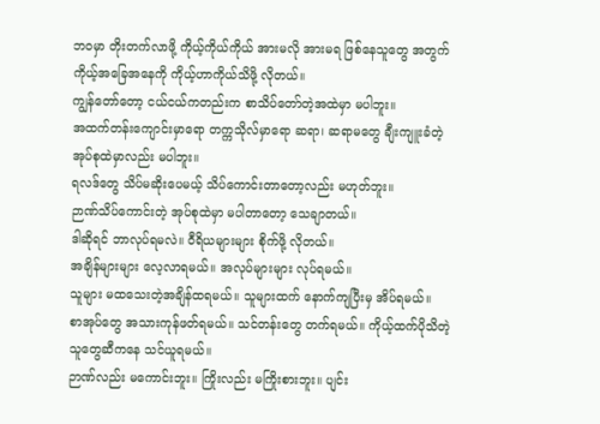ဘဝမှာ တိုးတက်လာဖို့ ကိုယ့်ကိုယ်ကိုယ် အားမလို အားမရ ဖြစ်နေသူတွေ အတွက်
ကိုယ့်အခြေအနေကို ကိုယ့်ဟာကိုယ်သိဖို့ လိုတယ်။
ကျွန်တော်တော့ ငယ်ငယ်ကတည်းက စာသိပ်တော်တဲ့အထဲမှာ မပါဘူး။
အထက်တန်းကျောင်းမှာရော တက္ကသိုလ်မှာရော ဆရာ၊ ဆရာမတွေ ချီးကျူးခံတဲ့ အုပ်စုထဲမှာလည်း မပါဘူး။
ရလဒ်တွေ သိပ်မဆိုးပေမယ့် သိပ်ကောင်းတာတော့လည်း မဟုတ်ဘူး။
ဉာဏ်သိပ်ကောင်းတဲ့ အုပ်စုထဲမှာ မပါတာတော့ သေချာတယ်။
ဒါဆိုရင် ဘာလုပ်ရမလဲ။ ဝီရိယများများ စိုက်ဖို့ လိုတယ်။
အချိန်များများ လေ့လာရမယ်။ အလုပ်များများ လုပ်ရမယ်။
သူများ မထသေးတဲ့အချိန်ထရမယ်။ သူများထက် နောက်ကျပြီးမှ အိပ်ရမယ်။
စာအုပ်တွေ အသားကုန်ဖတ်ရမယ်။ သင်တန်းတွေ တက်ရမယ်။ ကိုယ့်ထက်ပိုသိတဲ့သူတွေဆီကနေ သင်ယူရမယ်။
ဉာဏ်လည်း မကောင်းဘူး။ ကြိုးလည်း မကြိုးစားဘူး။ ပျင်း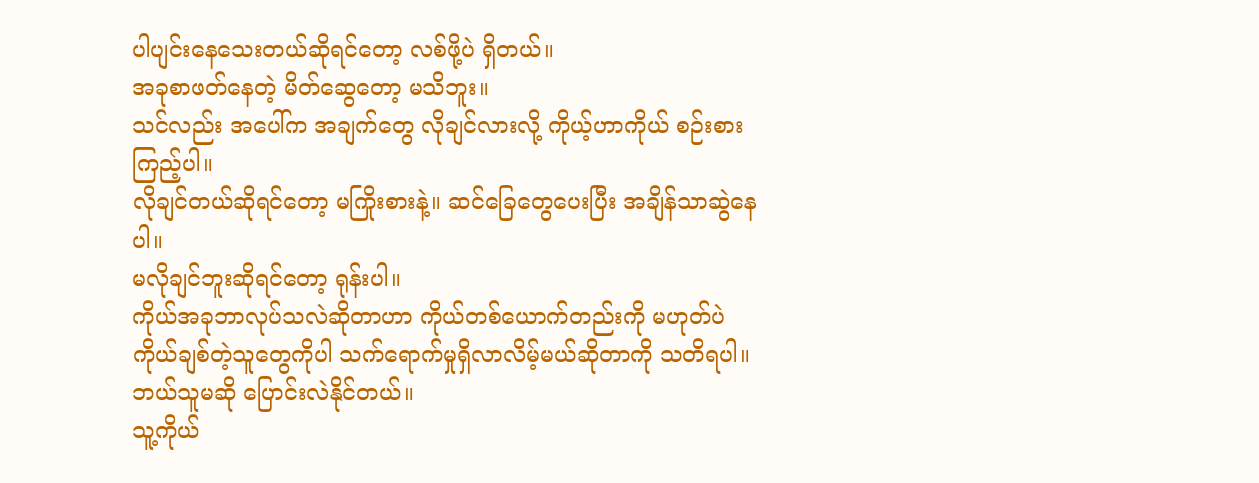ပါပျင်းနေသေးတယ်ဆိုရင်တော့ လစ်ဖို့ပဲ ရှိတယ်။
အခုစာဖတ်နေတဲ့ မိတ်ဆွေတော့ မသိဘူး။
သင်လည်း အပေါ်က အချက်တွေ လိုချင်လားလို့ ကိုယ့်ဟာကိုယ် စဉ်းစားကြည့်ပါ။
လိုချင်တယ်ဆိုရင်တော့ မကြိုးစားနဲ့။ ဆင်ခြေတွေပေးပြီး အချိန်သာဆွဲနေပါ။
မလိုချင်ဘူးဆိုရင်တော့ ရုန်းပါ။
ကိုယ်အခုဘာလုပ်သလဲဆိုတာဟာ ကိုယ်တစ်ယောက်တည်းကို မဟုတ်ပဲ ကိုယ်ချစ်တဲ့သူတွေကိုပါ သက်ရောက်မှုရှိလာလိမ့်မယ်ဆိုတာကို သတိရပါ။
ဘယ်သူမဆို ပြောင်းလဲနိုင်တယ်။
သူ့ကိုယ်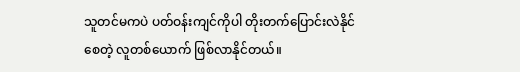သူတင်မကပဲ ပတ်ဝန်းကျင်ကိုပါ တိုးတက်ပြောင်းလဲနိုင်စေတဲ့ လူတစ်ယောက် ဖြစ်လာနိုင်တယ်။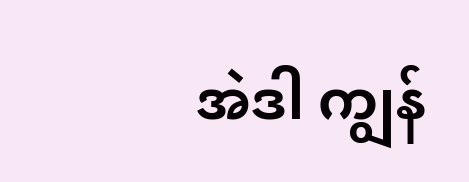အဲဒါ ကျွန်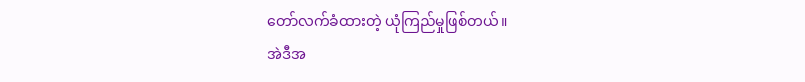တော်လက်ခံထားတဲ့ ယုံကြည်မှုဖြစ်တယ်။
အဲဒီအ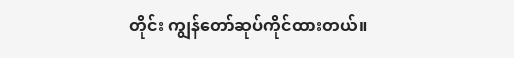တိုင်း ကျွန်တော်ဆုပ်ကိုင်ထားတယ်။